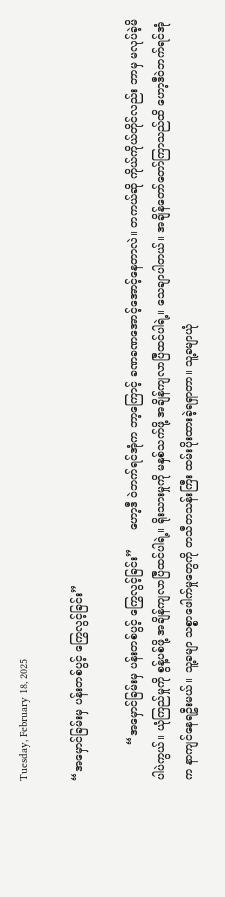Tuesday, February 18, 2025

“အမှောင်ခြမ်းမှ ပန်းတစ်ပွင့် ကြွေလွင့်ခြင်း”

          “အမှောင်ခြမ်းမှ ပန်းတစ်ပွင့် ကြွေလွင့်ခြင်း”     ဟော့ဒီ ဝဲဘက်ရင်အုံက ဘာ့ကြောင့် ခဏခဏအောင့်အောင့်နေတာလဲ။ တကယ်ဆို ကိုယ်ကိုယ်တိုင်လည်း ဘာမှ မလုပ်ခဲ့မိပါပဲကွယ်။ ယုံကြည်မှုကို စွန့်ပစ်ဖို့ အချိန်ကျလာပြီထင်ပါရဲ့။ ရိုးသားမှုကို မနှစ်သက်ဖို့ အချိန်ကျလာပြီထင်ပါရဲ့။ သေချာပါတယ်။ အချိန်တော်တော်ကြာသည်ထိ ဟော့ဒီဝဲဘက်ရင်အုံက နာကျင်နေရဦးမယ်။ သူ့ခမျာ သစ္စာဖေါက်မှုတွေကို တသီတသန်းကြီး ထမ်းပိုးထားခဲ့ရရှာတာ။ သူ့ခမျာယုံ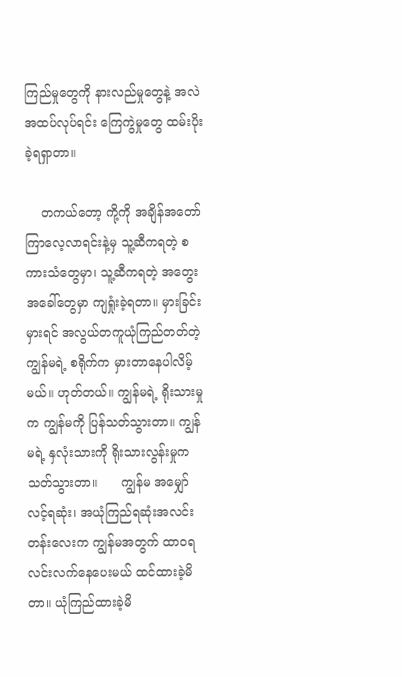ကြည်မှုတွေကို နားလည်မှုတွေနဲ့ အလဲအထပ်လုပ်ရင်း ကြေကွဲမှုတွေ ထမ်းပိုးခဲ့ရရှာတာ။

    တကယ်တော့ ကို့ကို အချိန်အတော်ကြာလေ့လာရင်းနဲ့မှ သူ့ဆီကရတဲ့ စကားသံတွေမှာ၊ သူ့ဆီကရတဲ့ အတွေးအခေါ်တွေမှာ ကျရှုံးခဲ့ရတာ။ မှားခြင်းမှားရင် အလွယ်တကူယုံကြည်တတ်တဲ့ ကျွန်မရဲ့ စရိုက်က မှားတာနေပါလိမ့်မယ်။ ဟုတ်တယ်။ ကျွန်မရဲ့ ရိုးသားမှုက ကျွန်မကို ပြန်သတ်သွားတာ။ ကျွန်မရဲ့ နှလုံးသားကို ရိုးသားလွန်းမှုက သတ်သွားတာ။      ကျွန်မ အမျှော်လင့်ရဆုံး၊ အယုံကြည်ရဆုံးအလင်းတန်းလေးက ကျွန်မအတွက် ထာဝရလင်းလက်နေပေးမယ် ထင်ထားခဲ့မိတာ။ ယုံကြည်ထားခဲ့မိ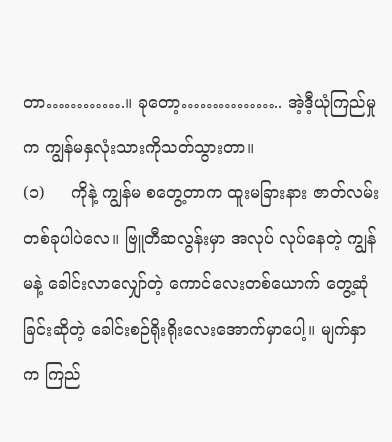တာ………….။ ခုတော့…………….. အဲ့ဒီ့ယုံကြည်မှုက ကျွန်မနှလုံးသားကိုသတ်သွားတာ။
(၁)     ကိုနဲ့ ကျွန်မ စတွေ့တာက ထူးမခြားနား ဇာတ်လမ်းတစ်ခုပါပဲလေ။ ဗြူတီဆလွန်းမှာ အလုပ် လုပ်နေတဲ့ ကျွန်မနဲ့ ခေါင်းလာလျှော်တဲ့ ကောင်လေးတစ်ယောက် တွေ့ဆုံခြင်းဆိုတဲ့ ခေါင်းစဉ်ရိုးရိုးလေးအောက်မှာပေါ့။ မျက်နှာက ကြည်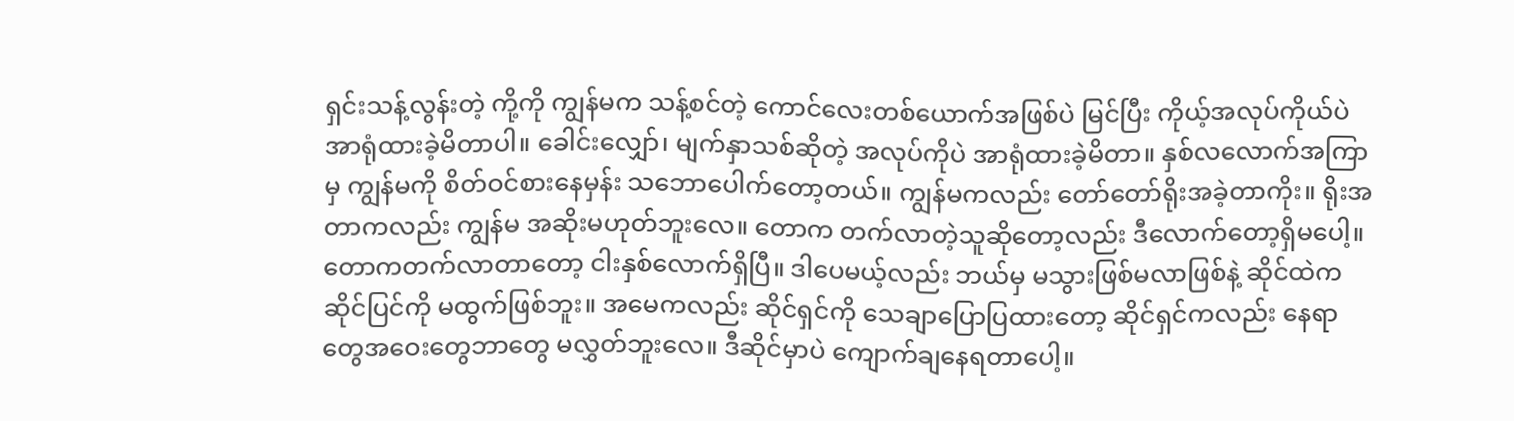ရှင်းသန့်လွန်းတဲ့ ကို့ကို ကျွန်မက သန့်စင်တဲ့ ကောင်လေးတစ်ယောက်အဖြစ်ပဲ မြင်ပြီး ကိုယ့်အလုပ်ကိုယ်ပဲ အာရုံထားခဲ့မိတာပါ။ ခေါင်းလျှော်၊ မျက်နှာသစ်ဆိုတဲ့ အလုပ်ကိုပဲ အာရုံထားခဲ့မိတာ။ နှစ်လလောက်အကြာမှ ကျွန်မကို စိတ်ဝင်စားနေမှန်း သဘောပေါက်တော့တယ်။ ကျွန်မကလည်း တော်တော်ရိုးအခဲ့တာကိုး။ ရိုးအတာကလည်း ကျွန်မ အဆိုးမဟုတ်ဘူးလေ။ တောက တက်လာတဲ့သူဆိုတော့လည်း ဒီလောက်တော့ရှိမပေါ့။ တောကတက်လာတာတော့ ငါးနှစ်လောက်ရှိပြီ။ ဒါပေမယ့်လည်း ဘယ်မှ မသွားဖြစ်မလာဖြစ်နဲ့ ဆိုင်ထဲက ဆိုင်ပြင်ကို မထွက်ဖြစ်ဘူး။ အမေကလည်း ဆိုင်ရှင်ကို သေချာပြောပြထားတော့ ဆိုင်ရှင်ကလည်း နေရာတွေအဝေးတွေဘာတွေ မလွှတ်ဘူးလေ။ ဒီဆိုင်မှာပဲ ကျောက်ချနေရတာပေါ့။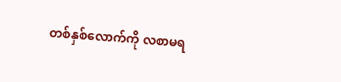တစ်နှစ်လောက်ကို လစာမရ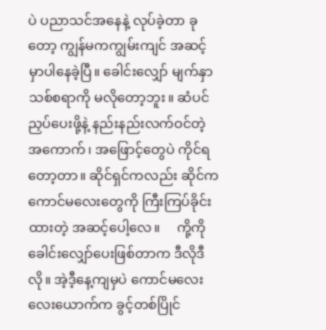ပဲ ပညာသင်အနေနဲ့ လုပ်ခဲ့တာ ခုတော့ ကျွန်မကကျွမ်းကျင် အဆင့်မှာပါနေခဲ့ပြီ။ ခေါင်းလျှော် မျက်နှာသစ်စရာကို မလိုတော့ဘူး။ ဆံပင်ညှပ်ပေးဖို့နဲ့ နည်းနည်းလက်ဝင်တဲ့ အကောက်၊ အဖြောင့်တွေပဲ ကိုင်ရတော့တာ။ ဆိုင်ရှင်ကလည်း ဆိုင်က ကောင်မလေးတွေကို ကြီးကြပ်ခိုင်းထားတဲ့ အဆင့်ပေါ့လေ။     ကို့ကို ခေါင်းလျှော်ပေးဖြစ်တာက ဒီလိုဒီလို။ အဲ့ဒီ့နေ့ကျမှပဲ ကောင်မလေး လေးယောက်က ခွင့်တစ်ပြိုင်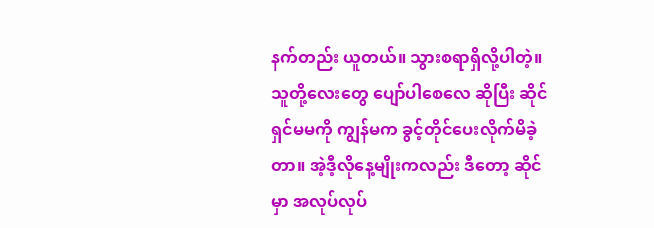နက်တည်း ယူတယ်။ သွားစရာရှိလို့ပါတဲ့။ သူတို့လေးတွေ ပျော်ပါစေလေ ဆိုပြီး ဆိုင်ရှင်မမကို ကျွန်မက ခွင့်တိုင်ပေးလိုက်မိခဲ့တာ။ အဲ့ဒီ့လိုနေ့မျိုးကလည်း ဒီတော့ ဆိုင်မှာ အလုပ်လုပ်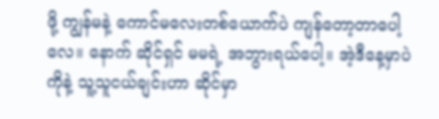ဖို့ ကျွန်မနဲ့ ကောင်မလေးတစ်ယောက်ပဲ ကျန်တော့တာပေါ့လေ။ နောက် ဆိုင်ရှင် မမရဲ့ အဘွားရယ်ပေါ့။ အဲ့ဒီနေ့မှာပဲကိုနဲ့ သူ့သူငယ်ချင်းဟာ ဆိုင်မှာ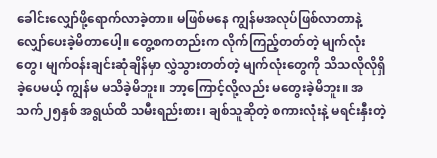ခေါင်းလျှော်ဖို့ရောက်လာခဲ့တာ။ မဖြစ်မနေ ကျွန်မအလုပ်ဖြစ်လာတာနဲ့ လျှော်ပေးခဲ့မိတာပေါ့။ တွေ့စကတည်းက လိုက်ကြည့်တတ်တဲ့ မျက်လုံးတွေ၊ မျက်ဝန်းချင်းဆုံချိန်မှာ လွှဲသွားတတ်တဲ့ မျက်လုံးတွေကို သိသလိုလိုရှိခဲ့ပေမယ့် ကျွန်မ မသိခဲ့မိဘူး။ ဘာ့ကြောင့်လို့လည်း မတွေးခဲ့မိဘူး။ အသက်၂၅နှစ် အရွယ်ထိ သမီးရည်းစား၊ ချစ်သူဆိုတဲ့ စကားလုံးနဲ့ မရင်းနှီးတဲ့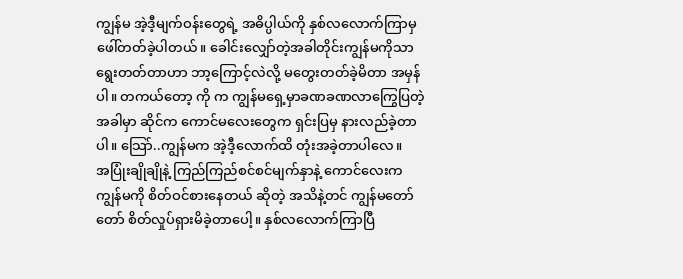ကျွန်မ အဲ့ဒီ့မျက်ဝန်းတွေရဲ့ အဓိပ္ပါယ်ကို နှစ်လလောက်ကြာမှ ဖေါ်တတ်ခဲ့ပါတယ်။ ခေါင်းလျှော်တဲ့အခါတိုင်းကျွန်မကိုသာ ရွေးတတ်တာဟာ ဘာ့ကြောင့်လဲလို့ မတွေးတတ်ခဲ့မိတာ အမှန်ပါ။ တကယ်တော့ ကို က ကျွန်မရှေ့မှာခဏခဏလာကြွေပြတဲ့အခါမှာ ဆိုင်က ကောင်မလေးတွေက ရှင်းပြမှ နားလည်ခဲ့တာပါ။ သြော်..ကျွန်မက အဲ့ဒီ့လောက်ထိ တုံးအခဲ့တာပါလေ။     အပြုံးချိုချိုနဲ့ ကြည်ကြည်စင်စင်မျက်နှာနဲ့ ကောင်လေးက ကျွန်မကို စိတ်ဝင်စားနေတယ် ဆိုတဲ့ အသိနဲ့တင် ကျွန်မတော်တော် စိတ်လှုပ်ရှားမိခဲ့တာပေါ့။ နှစ်လလောက်ကြာပြီ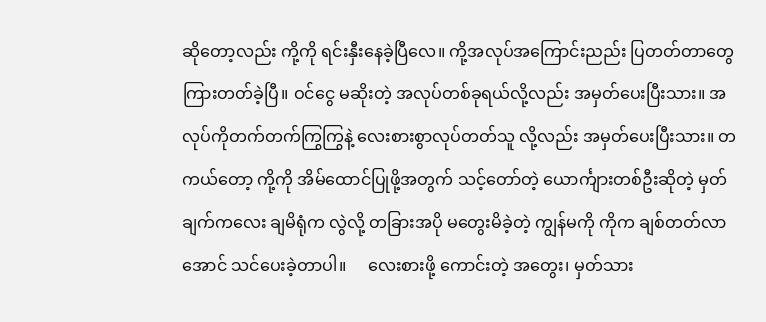ဆိုတော့လည်း ကို့ကို ရင်းနှီးနေခဲ့ပြီလေ။ ကို့အလုပ်အကြောင်းညည်း ပြတတ်တာတွေ ကြားတတ်ခဲ့ပြီ။ ဝင်ငွေ မဆိုးတဲ့ အလုပ်တစ်ခုရယ်လို့လည်း အမှတ်ပေးပြီးသား။ အလုပ်ကိုတက်တက်ကြွကြွနဲ့ လေးစားစွာလုပ်တတ်သူ လို့လည်း အမှတ်ပေးပြီးသား။ တကယ်တော့ ကို့ကို အိမ်ထောင်ပြုဖို့အတွက် သင့်တော်တဲ့ ယောင်္ကျားတစ်ဦးဆိုတဲ့ မှတ်ချက်ကလေး ချမိရုံက လွဲလို့ တခြားအပို မတွေးမိခဲ့တဲ့ ကျွန်မကို ကိုက ချစ်တတ်လာအောင် သင်ပေးခဲ့တာပါ။     လေးစားဖို့ ကောင်းတဲ့ အတွေး၊ မှတ်သား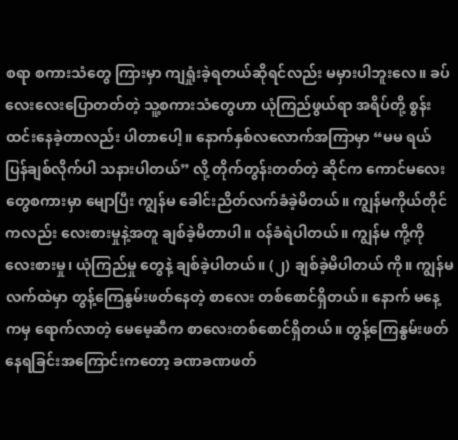စရာ စကားသံတွေ ကြားမှာ ကျရှုံးခဲ့ရတယ်ဆိုရင်လည်း မမှားပါဘူးလေ။ ခပ်လေးလေးပြောတတ်တဲ့ သူ့စကားသံတွေဟာ ယုံကြည်ဖွယ်ရာ အရိပ်တို့ စွန်းထင်းနေခဲ့တာလည်း ပါတာပေါ့။ နောက်နှစ်လလောက်အကြာမှာ “မမ ရယ် ပြန်ချစ်လိုက်ပါ သနားပါတယ်” လို့ တိုက်တွန်းတတ်တဲ့ ဆိုင်က ကောင်မလေးတွေစကားမှာ မျောပြီး ကျွန်မ ခေါင်းညိတ်လက်ခံခဲ့မိတယ်။ ကျွန်မကိုယ်တိုင်ကလည်း လေးစားမှုနဲ့အတူ ချစ်ခဲ့မိတာပါ။ ဝန်ခံရဲပါတယ်။ ကျွန်မ ကို့ကို လေးစားမှု၊ ယုံကြည်မှု တွေနဲ့ ချစ်ခဲ့ပါတယ်။ (၂) ချစ်ခဲ့မိပါတယ် ကို။ ကျွန်မ လက်ထဲမှာ တွန့်ကြေနွမ်းဖတ်နေတဲ့ စာလေး တစ်စောင်ရှိတယ်။ နောက် မနေ့ကမှ ရောက်လာတဲ့ မေမေ့ဆီက စာလေးတစ်စောင်ရှိတယ်။ တွန့်ကြေနွမ်းဖတ်နေရခြင်းအကြောင်းကတော့ ခဏခဏဖတ်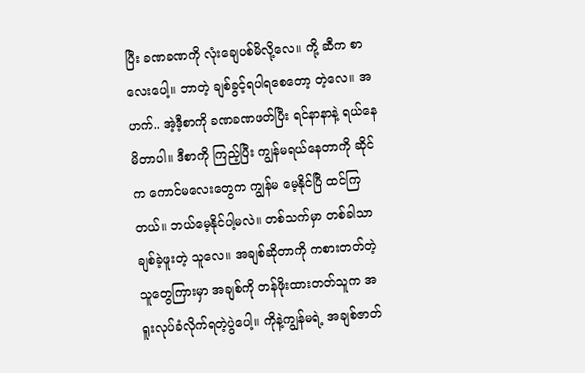ပြီး ခဏခဏကို လုံးချေပစ်မိလို့လေ။ ကို့ ဆီက စာလေးပေါ့။ ဘာတဲ့ ချစ်ခွင့်ရပါရစေတော့ တဲ့လေ။ အဟက်.. အဲ့ဒီ့စာကို ခဏခဏဖတ်ပြီး ရင်နာနာနဲ့ ရယ်နေမိတာပါ။ ဒီစာကို ကြည့်ပြီး ကျွန်မရယ်နေတာကို ဆိုင်က ကောင်မလေးတွေက ကျွန်မ မေ့နိုင်ပြီ ထင်ကြတယ်။ ဘယ်မေ့နိုင်ပါ့မလဲ။ တစ်သက်မှာ တစ်ခါသာ ချစ်ခဲ့ဖူးတဲ့ သူလေ။ အချစ်ဆိုတာကို ကစားတတ်တဲ့သူတွေကြားမှာ အချစ်ကို တန်ဖိုးထားတတ်သူက အရူးလုပ်ခံလိုက်ရတဲ့ပွဲပေါ့။ ကိုနဲ့ကျွန်မရဲ့ အချစ်ဇာတ်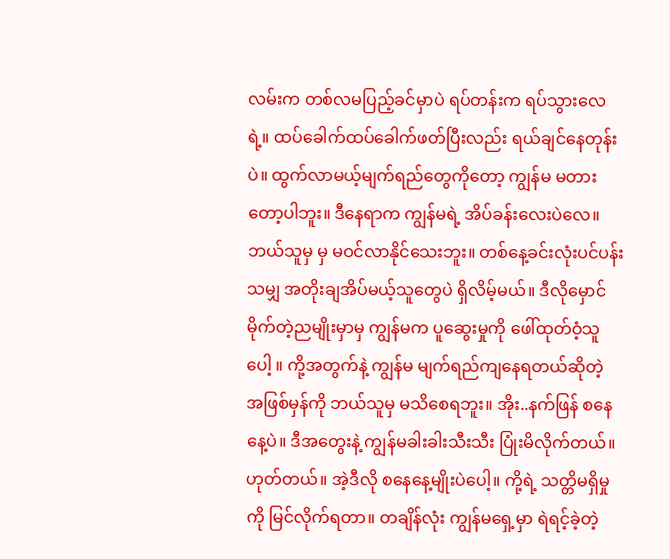လမ်းက တစ်လမပြည့်ခင်မှာပဲ ရပ်တန်းက ရပ်သွားလေရဲ့။ ထပ်ခေါက်ထပ်ခေါက်ဖတ်ပြီးလည်း ရယ်ချင်နေတုန်းပဲ။ ထွက်လာမယ့်မျက်ရည်တွေကိုတော့ ကျွန်မ မတားတော့ပါဘူး။ ဒီနေရာက ကျွန်မရဲ့ အိပ်ခန်းလေးပဲလေ။ ဘယ်သူမှ မှ မဝင်လာနိုင်သေးဘူး။ တစ်နေ့ခင်းလုံးပင်ပန်းသမျှ အတိုးချအိပ်မယ့်သူတွေပဲ ရှိလိမ့်မယ်။ ဒီလိုမှောင်မိုက်တဲ့ညမျိုးမှာမှ ကျွန်မက ပူဆွေးမှုကို ဖေါ်ထုတ်ဝံ့သူပေါ့ ။ ကို့အတွက်နဲ့ ကျွန်မ မျက်ရည်ကျနေရတယ်ဆိုတဲ့ အဖြစ်မှန်ကို ဘယ်သူမှ မသိစေရဘူး။ အိုး..နက်ဖြန် စနေနေ့ပဲ။ ဒီအတွေးနဲ့ ကျွန်မခါးခါးသီးသီး ပြုံးမိလိုက်တယ်။ ဟုတ်တယ်။ အဲ့ဒီလို စနေနေ့မျိုးပဲပေါ့။ ကို့ရဲ့ သတ္တိမရှိမှုကို မြင်လိုက်ရတာ။ တချိန်လုံး ကျွန်မရှေ့မှာ ရဲရင့်ခဲ့တဲ့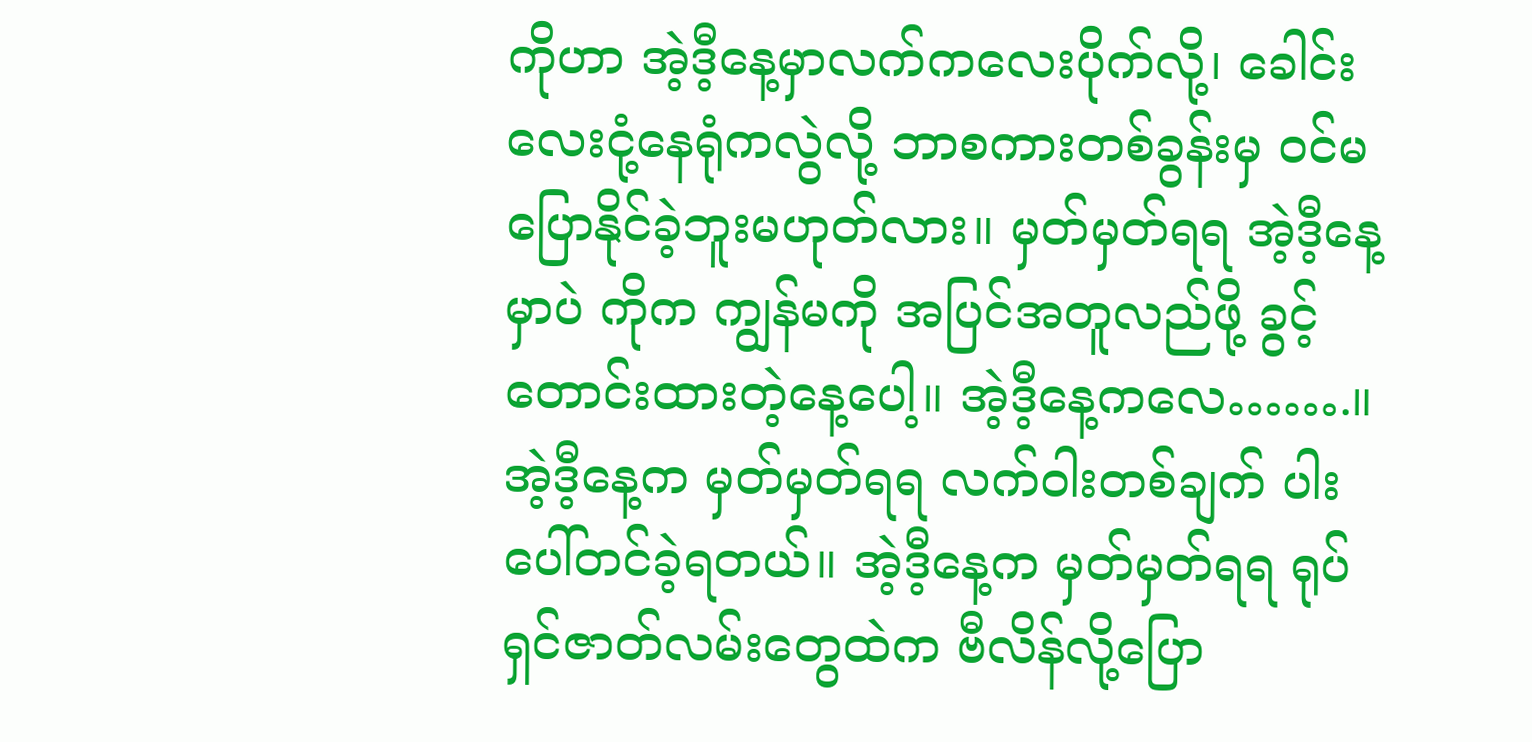ကိုဟာ အဲ့ဒီ့နေ့မှာလက်ကလေးပိုက်လို့၊ ခေါင်းလေးငုံ့နေရုံကလွဲလို့ ဘာစကားတစ်ခွန်းမှ ဝင်မပြောနိုင်ခဲ့ဘူးမဟုတ်လား။ မှတ်မှတ်ရရ အဲ့ဒီ့နေ့မှာပဲ ကိုက ကျွန်မကို အပြင်အတူလည်ဖို့ ခွင့်တောင်းထားတဲ့နေ့ပေါ့။ အဲ့ဒီ့နေ့ကလေ…….။ အဲ့ဒီ့နေ့က မှတ်မှတ်ရရ လက်ဝါးတစ်ချက် ပါးပေါ်တင်ခဲ့ရတယ်။ အဲ့ဒီ့နေ့က မှတ်မှတ်ရရ ရုပ်ရှင်ဇာတ်လမ်းတွေထဲက ဗီလိန်လို့ပြော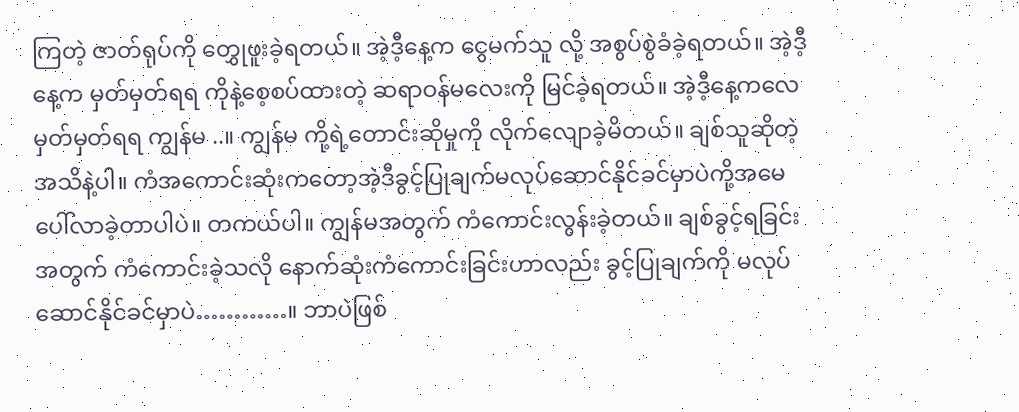ကြတဲ့ ဇာတ်ရုပ်ကို တွှေုဖူးခဲ့ရတယ်။ အဲ့ဒီ့နေ့က ငွေမက်သူ လို့ အစွပ်စွဲခံခဲ့ရတယ်။ အဲ့ဒီ့နေ့က မှတ်မှတ်ရရ ကိုနဲ့စေ့စပ်ထားတဲ့ ဆရာဝန်မလေးကို မြင်ခဲ့ရတယ်။ အဲ့ဒီ့နေ့ကလေ မှတ်မှတ်ရရ ကျွန်မ ..။ ကျွန်မ ကို့ရဲ့တောင်းဆိုမှုကို လိုက်လျောခဲ့မိတယ်။ ချစ်သူဆိုတဲ့ အသိနဲ့ပါ။ ကံအကောင်းဆုံးကတော့အဲ့ဒီခွင့်ပြုချက်မလုပ်ဆောင်နိုင်ခင်မှာပဲကို့အမေ ပေါ်လာခဲ့တာပါပဲ။ တကယ်ပါ။ ကျွန်မအတွက် ကံကောင်းလွန်းခဲ့တယ်။ ချစ်ခွင့်ရခြင်းအတွက် ကံကောင်းခဲ့သလို နောက်ဆုံးကံကောင်းခြင်းဟာလည်း ခွင့်ပြုချက်ကို မလုပ်ဆောင်နိုင်ခင်မှာပဲ…………။ ဘာပဲဖြစ်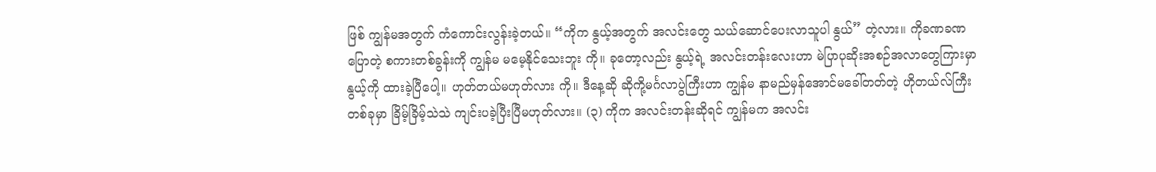ဖြစ် ကျွန်မအတွက် ကံကောင်းလွန်းခဲ့တယ်။ “ကိုက နွယ့်အတွက် အလင်းတွေ သယ်ဆောင်ပေးလာသူပါ နွယ်” တဲ့လား။ ကိုခဏခဏပြောတဲ့ စကားတစ်ခွန်းကို ကျွန်မ မမေ့နိုင်သေးဘူး ကို။ ခုတော့လည်း နွယ့်ရဲ့ အလင်းတန်းလေးဟာ မဲပြာပုဆိုးအစဉ်အလာတွေကြားမှာ နွယ့်ကို ထားခဲ့ပြီပေါ့။ ဟုတ်တယ်မဟုတ်လား ကို။ ဒီနေ့ဆို ဆိုကို့မင်္ဂလာပွဲကြီးဟာ ကျွန်မ နာမည်မှန်အောင်မခေါ်တတ်တဲ့ ဟိုတယ်လ်ကြီးတစ်ခုမှာ ခြိမ့်ခြိမ့်သဲသဲ ကျင်းပခဲ့ပြီးပြီမဟုတ်လား။ (၃) ကိုက အလင်းတန်းဆိုရင် ကျွန်မက အလင်း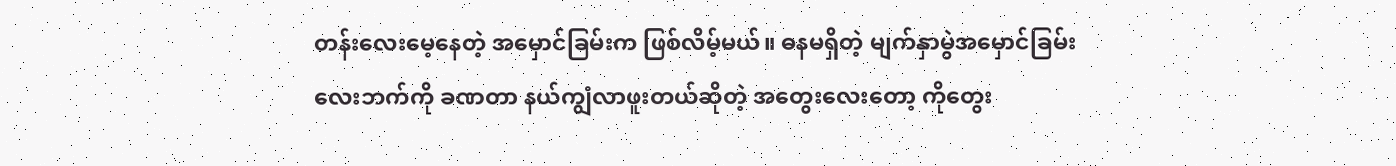တန်းလေးမေ့နေတဲ့ အမှောင်ခြမ်းက ဖြစ်လိမ့်မယ်။ ဓနမရှိတဲ့ မျက်နှာမွဲအမှောင်ခြမ်းလေးဘက်ကို ခဏတာ နယ်ကျွံလာဖူးတယ်ဆိုတဲ့ အတွေးလေးတော့ ကိုတွေး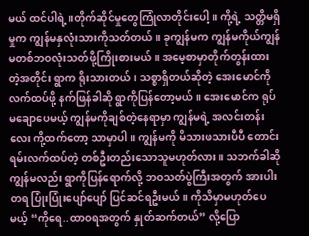မယ် ထင်ပါရဲ့။တိုက်ဆိုင်မှုတွေကြုံလာတိုင်းပေါ့။ ကို့ရဲ့ သတ္တိမရှိမှုက ကျွန်မနှလုံးသားကိုသတ်တယ်။ ခုကျွန်မက ကျွန်မကိုယ်ကျွန်မတစ်ဘဝလုံးသတ်ဖို့ကြိုးစားမယ်။ အမေ့စာမှာတိုက်တွန်းထားတဲ့အတိုင်း ရွာက ရိုးသားတယ်၊ သစ္စာရှိတယ်ဆိုတဲ့ အေးမောင်ကို လက်ထပ်ဖို့ နက်ဖြန်ခါဆို ရွာကိုပြန်တော့မယ်။ အေးမောင်က ရုပ်မချောပေမယ့် ကျွန်မကိုချစ်တဲ့နေရာမှာ ကျွန်မရဲ့ အလင်းတန်းလေး ကို့ထက်တော့ သာမှာပါ။ ကျွန်မကို မိသားဖသားပီပီ တောင်းရမ်းလက်ထပ်တဲ့ တစ်ဦးတည်းသောသူမဟုတ်လား။ သဘက်ခါဆို ကျွန်မလည်း ရွာကိုပြန်ရောက်လို့ ဘဝသတ်ပွဲကြီးအတွက် အားပါးတရ ပြုံးပြုံးပျော်ပျော် ပြင်ဆင်ရဦးမယ်။ ကိုသိမှာမဟုတ်ပေမယ့် “ကိုရေ..ထာဝရအတွက် နှုတ်ဆက်တယ်” လို့ပြော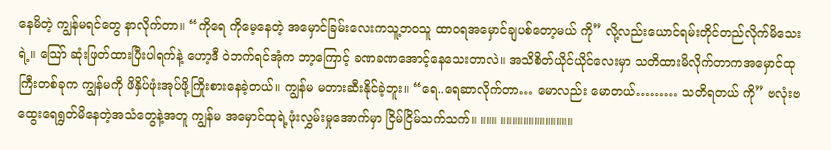နေမိတဲ့ ကျွန်မရင်တွေ နာလိုက်တာ။ “ကိုရေ ကိုမေ့နေတဲ့ အမှောင်ခြမ်းလေးကသူ့ဘဝသူ ထာဝရအမှောင်ချပစ်တော့မယ် ကို” လို့လည်းယောင်ရမ်းတိုင်တည်လိုက်မိသေးရဲ့။ သြော် ဆုံးဖြတ်ထားပြီးပါရက်နဲ့ ဟော့ဒီ ဝဲဘက်ရင်အုံက ဘာ့ကြောင့် ခဏခဏအောင့်နေသေးတာလဲ။ အသိစိတ်ယိုင်ယိုင်လေးမှာ သတိထားမိလိုက်တာကအမှောင်ထုကြီးတစ်ခုက ကျွန်မကို ဖိနှိပ်ဖုံးအုပ်ဖို့ကြိုးစားနေခဲ့တယ်။ ကျွန်မ မတားဆီးနိုင်ခဲ့ဘူး။ “ရေ..ရေဆာလိုက်တာ… မောလည်း မောတယ်……… သတိရတယ် ကို” ဗလုံးဗထွေးရေရွတ်မိနေတဲ့အသံတွေနဲ့အတူ ကျွန်မ အမှောင်ထုရဲ့ဖုံးလွှမ်းမှုအောက်မှာ ငြိမ်ငြိမ်သက်သက်။ ။။။ ။။။။။။။။။။။။။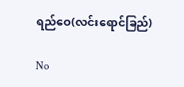ရည်ဝေ(လင်းရောင်ခြည်)

No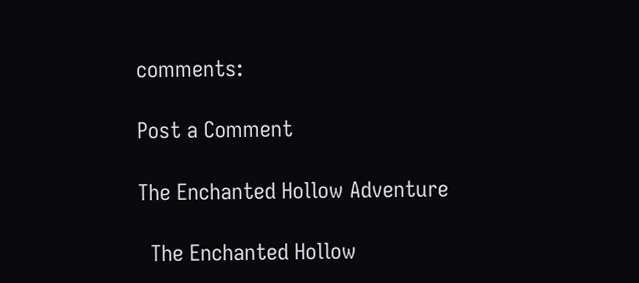comments:

Post a Comment

The Enchanted Hollow Adventure

  The Enchanted Hollow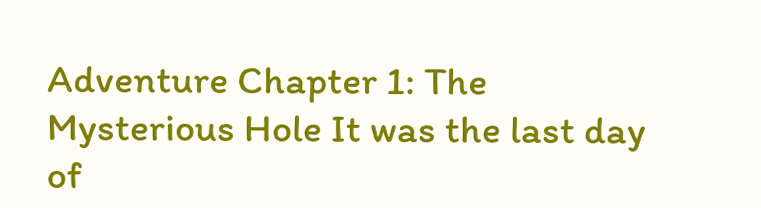Adventure Chapter 1: The Mysterious Hole It was the last day of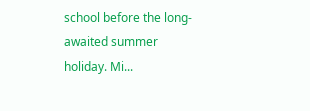school before the long-awaited summer holiday. Mi...